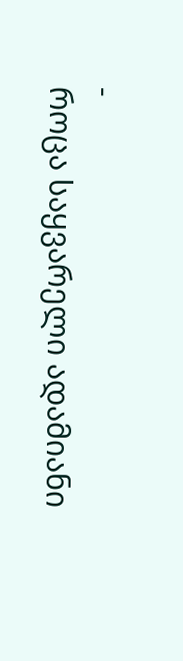-
როცა საყვარელი ადამიანი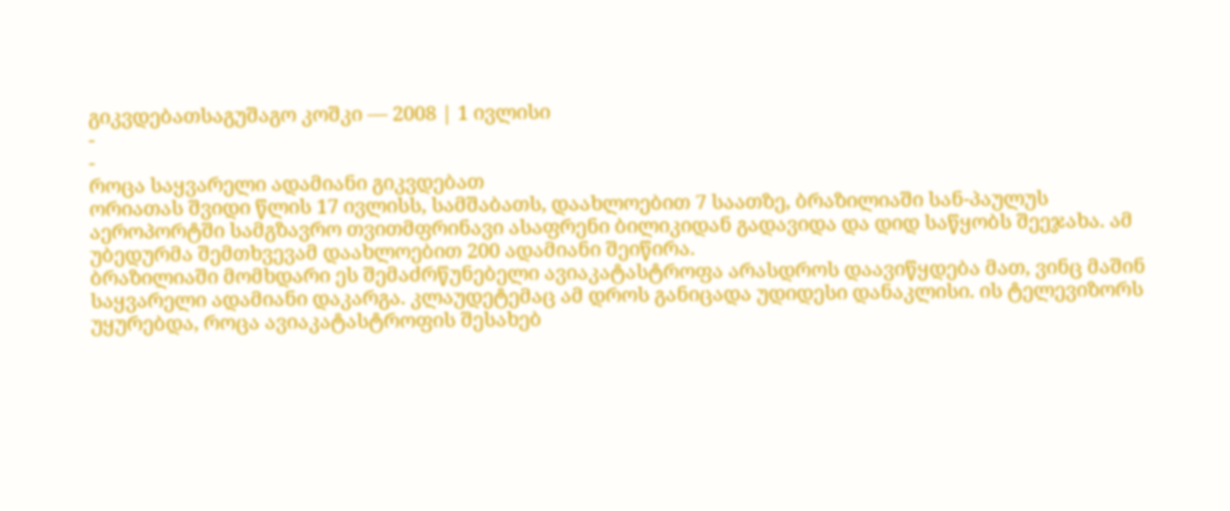გიკვდებათსაგუშაგო კოშკი — 2008 | 1 ივლისი
-
-
როცა საყვარელი ადამიანი გიკვდებათ
ორიათას შვიდი წლის 17 ივლისს, სამშაბათს, დაახლოებით 7 საათზე, ბრაზილიაში სან-პაულუს აეროპორტში სამგზავრო თვითმფრინავი ასაფრენი ბილიკიდან გადავიდა და დიდ საწყობს შეეჯახა. ამ უბედურმა შემთხვევამ დაახლოებით 200 ადამიანი შეიწირა.
ბრაზილიაში მომხდარი ეს შემაძრწუნებელი ავიაკატასტროფა არასდროს დაავიწყდება მათ, ვინც მაშინ საყვარელი ადამიანი დაკარგა. კლაუდეტემაც ამ დროს განიცადა უდიდესი დანაკლისი. ის ტელევიზორს უყურებდა, როცა ავიაკატასტროფის შესახებ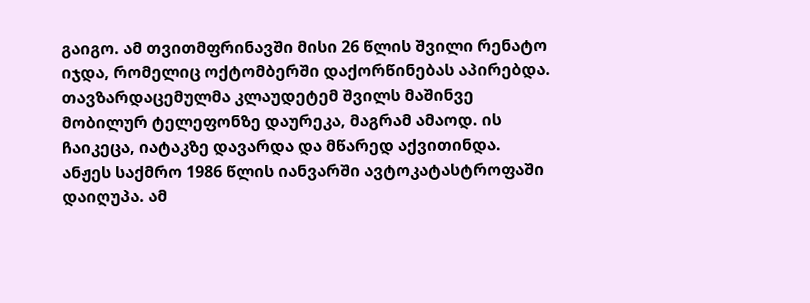გაიგო. ამ თვითმფრინავში მისი 26 წლის შვილი რენატო იჯდა, რომელიც ოქტომბერში დაქორწინებას აპირებდა. თავზარდაცემულმა კლაუდეტემ შვილს მაშინვე მობილურ ტელეფონზე დაურეკა, მაგრამ ამაოდ. ის ჩაიკეცა, იატაკზე დავარდა და მწარედ აქვითინდა.
ანჟეს საქმრო 1986 წლის იანვარში ავტოკატასტროფაში დაიღუპა. ამ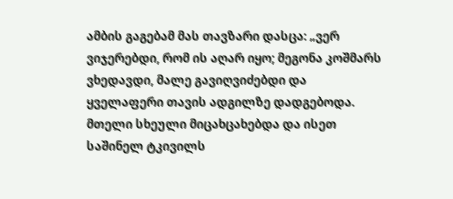ამბის გაგებამ მას თავზარი დასცა: „ვერ ვიჯერებდი, რომ ის აღარ იყო; მეგონა კოშმარს ვხედავდი, მალე გავიღვიძებდი და ყველაფერი თავის ადგილზე დადგებოდა. მთელი სხეული მიცახცახებდა და ისეთ საშინელ ტკივილს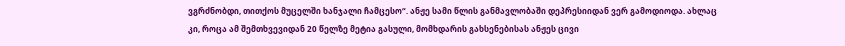ვგრძნობდი, თითქოს მუცელში ხანჯალი ჩამცესო“. ანჟე სამი წლის განმავლობაში დეპრესიიდან ვერ გამოდიოდა. ახლაც კი, როცა ამ შემთხვევიდან 20 წელზე მეტია გასული, მომხდარის გახსენებისას ანჟეს ცივი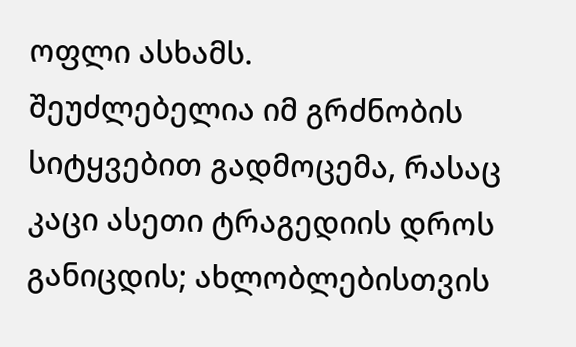ოფლი ასხამს.
შეუძლებელია იმ გრძნობის სიტყვებით გადმოცემა, რასაც კაცი ასეთი ტრაგედიის დროს განიცდის; ახლობლებისთვის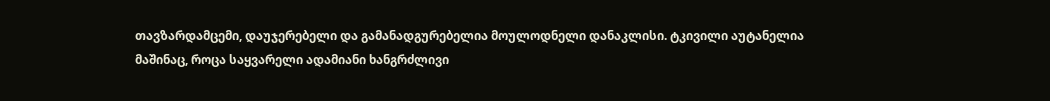თავზარდამცემი, დაუჯერებელი და გამანადგურებელია მოულოდნელი დანაკლისი. ტკივილი აუტანელია მაშინაც, როცა საყვარელი ადამიანი ხანგრძლივი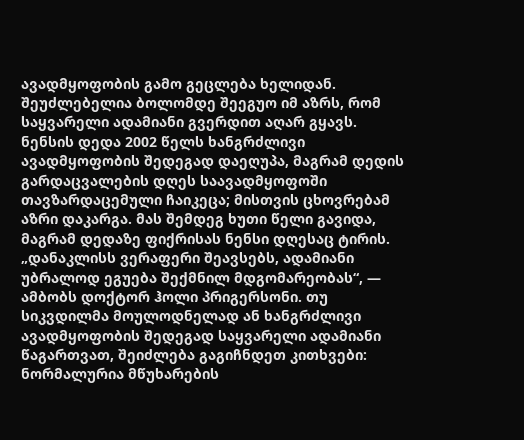ავადმყოფობის გამო გეცლება ხელიდან. შეუძლებელია ბოლომდე შეეგუო იმ აზრს, რომ საყვარელი ადამიანი გვერდით აღარ გყავს. ნენსის დედა 2002 წელს ხანგრძლივი ავადმყოფობის შედეგად დაეღუპა, მაგრამ დედის გარდაცვალების დღეს საავადმყოფოში თავზარდაცემული ჩაიკეცა; მისთვის ცხოვრებამ აზრი დაკარგა. მას შემდეგ ხუთი წელი გავიდა, მაგრამ დედაზე ფიქრისას ნენსი დღესაც ტირის.
„დანაკლისს ვერაფერი შეავსებს, ადამიანი უბრალოდ ეგუება შექმნილ მდგომარეობას“, — ამბობს დოქტორ ჰოლი პრიგერსონი. თუ სიკვდილმა მოულოდნელად ან ხანგრძლივი ავადმყოფობის შედეგად საყვარელი ადამიანი წაგართვათ, შეიძლება გაგიჩნდეთ კითხვები: ნორმალურია მწუხარების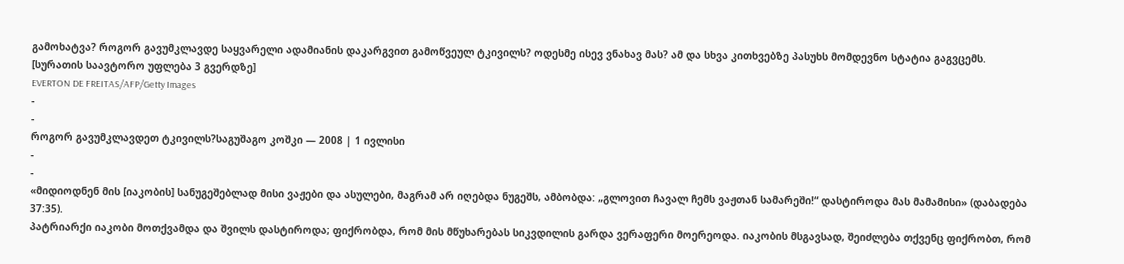გამოხატვა? როგორ გავუმკლავდე საყვარელი ადამიანის დაკარგვით გამოწვეულ ტკივილს? ოდესმე ისევ ვნახავ მას? ამ და სხვა კითხვებზე პასუხს მომდევნო სტატია გაგვცემს.
[სურათის საავტორო უფლება 3 გვერდზე]
EVERTON DE FREITAS/AFP/Getty Images
-
-
როგორ გავუმკლავდეთ ტკივილს?საგუშაგო კოშკი — 2008 | 1 ივლისი
-
-
«მიდიოდნენ მის [იაკობის] სანუგეშებლად მისი ვაჟები და ასულები, მაგრამ არ იღებდა ნუგეშს, ამბობდა: „გლოვით ჩავალ ჩემს ვაჟთან სამარეში!“ დასტიროდა მას მამამისი» (დაბადება 37:35).
პატრიარქი იაკობი მოთქვამდა და შვილს დასტიროდა; ფიქრობდა, რომ მის მწუხარებას სიკვდილის გარდა ვერაფერი მოერეოდა. იაკობის მსგავსად, შეიძლება თქვენც ფიქრობთ, რომ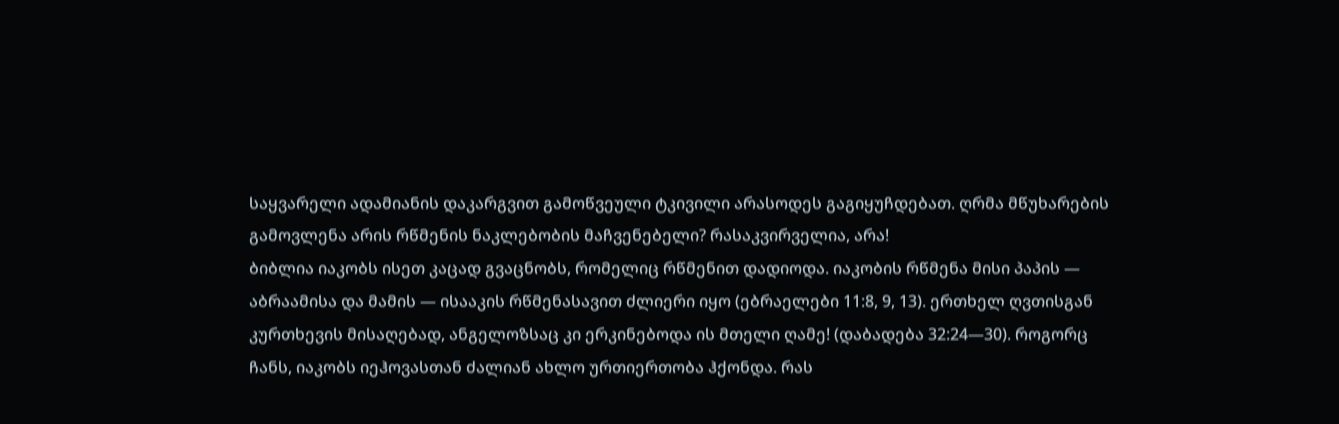საყვარელი ადამიანის დაკარგვით გამოწვეული ტკივილი არასოდეს გაგიყუჩდებათ. ღრმა მწუხარების გამოვლენა არის რწმენის ნაკლებობის მაჩვენებელი? რასაკვირველია, არა!
ბიბლია იაკობს ისეთ კაცად გვაცნობს, რომელიც რწმენით დადიოდა. იაკობის რწმენა მისი პაპის — აბრაამისა და მამის — ისააკის რწმენასავით ძლიერი იყო (ებრაელები 11:8, 9, 13). ერთხელ ღვთისგან კურთხევის მისაღებად, ანგელოზსაც კი ერკინებოდა ის მთელი ღამე! (დაბადება 32:24—30). როგორც ჩანს, იაკობს იეჰოვასთან ძალიან ახლო ურთიერთობა ჰქონდა. რას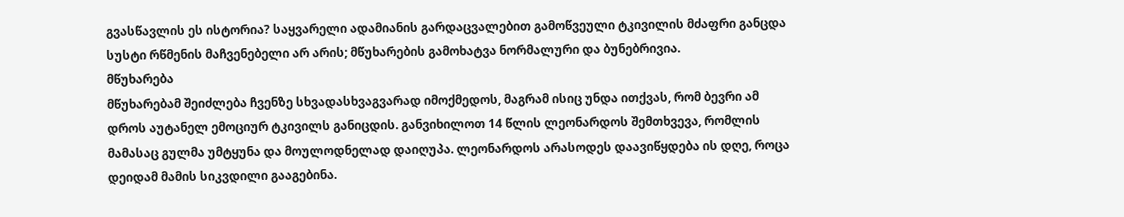გვასწავლის ეს ისტორია? საყვარელი ადამიანის გარდაცვალებით გამოწვეული ტკივილის მძაფრი განცდა სუსტი რწმენის მაჩვენებელი არ არის; მწუხარების გამოხატვა ნორმალური და ბუნებრივია.
მწუხარება
მწუხარებამ შეიძლება ჩვენზე სხვადასხვაგვარად იმოქმედოს, მაგრამ ისიც უნდა ითქვას, რომ ბევრი ამ დროს აუტანელ ემოციურ ტკივილს განიცდის. განვიხილოთ 14 წლის ლეონარდოს შემთხვევა, რომლის მამასაც გულმა უმტყუნა და მოულოდნელად დაიღუპა. ლეონარდოს არასოდეს დაავიწყდება ის დღე, როცა დეიდამ მამის სიკვდილი გააგებინა.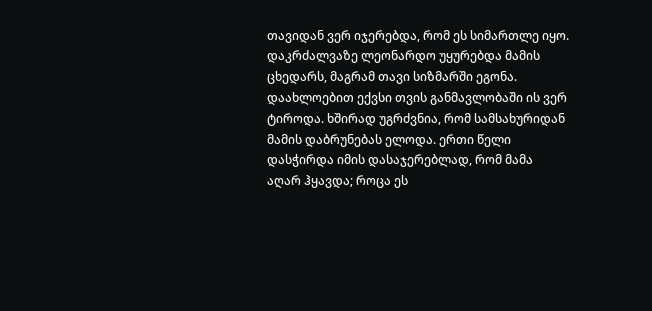თავიდან ვერ იჯერებდა, რომ ეს სიმართლე იყო. დაკრძალვაზე ლეონარდო უყურებდა მამის ცხედარს, მაგრამ თავი სიზმარში ეგონა. დაახლოებით ექვსი თვის განმავლობაში ის ვერ ტიროდა. ხშირად უგრძვნია, რომ სამსახურიდან მამის დაბრუნებას ელოდა. ერთი წელი დასჭირდა იმის დასაჯერებლად, რომ მამა აღარ ჰყავდა; როცა ეს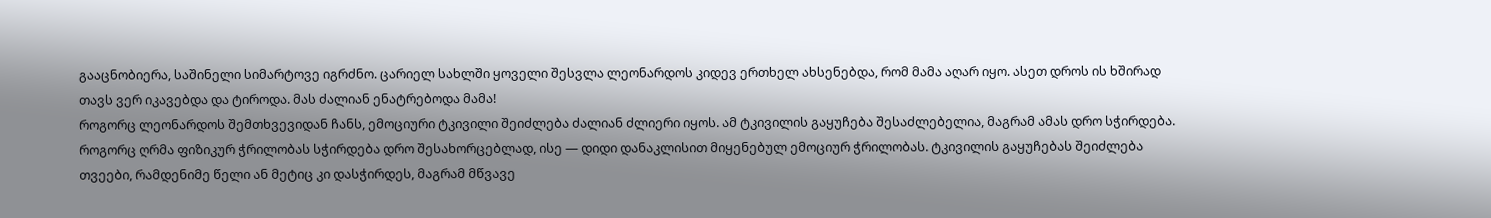გააცნობიერა, საშინელი სიმარტოვე იგრძნო. ცარიელ სახლში ყოველი შესვლა ლეონარდოს კიდევ ერთხელ ახსენებდა, რომ მამა აღარ იყო. ასეთ დროს ის ხშირად თავს ვერ იკავებდა და ტიროდა. მას ძალიან ენატრებოდა მამა!
როგორც ლეონარდოს შემთხვევიდან ჩანს, ემოციური ტკივილი შეიძლება ძალიან ძლიერი იყოს. ამ ტკივილის გაყუჩება შესაძლებელია, მაგრამ ამას დრო სჭირდება. როგორც ღრმა ფიზიკურ ჭრილობას სჭირდება დრო შესახორცებლად, ისე — დიდი დანაკლისით მიყენებულ ემოციურ ჭრილობას. ტკივილის გაყუჩებას შეიძლება თვეები, რამდენიმე წელი ან მეტიც კი დასჭირდეს, მაგრამ მწვავე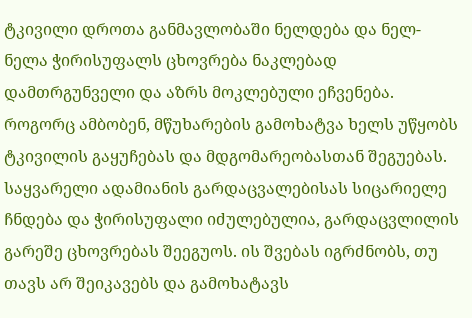ტკივილი დროთა განმავლობაში ნელდება და ნელ-ნელა ჭირისუფალს ცხოვრება ნაკლებად დამთრგუნველი და აზრს მოკლებული ეჩვენება.
როგორც ამბობენ, მწუხარების გამოხატვა ხელს უწყობს ტკივილის გაყუჩებას და მდგომარეობასთან შეგუებას. საყვარელი ადამიანის გარდაცვალებისას სიცარიელე ჩნდება და ჭირისუფალი იძულებულია, გარდაცვლილის გარეშე ცხოვრებას შეეგუოს. ის შვებას იგრძნობს, თუ თავს არ შეიკავებს და გამოხატავს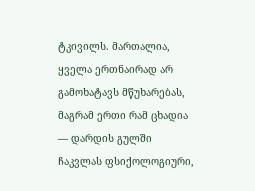ტკივილს. მართალია, ყველა ერთნაირად არ გამოხატავს მწუხარებას, მაგრამ ერთი რამ ცხადია — დარდის გულში ჩაკვლას ფსიქოლოგიური,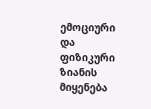ემოციური და ფიზიკური ზიანის მიყენება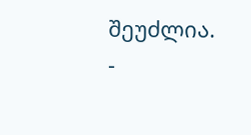შეუძლია.
-